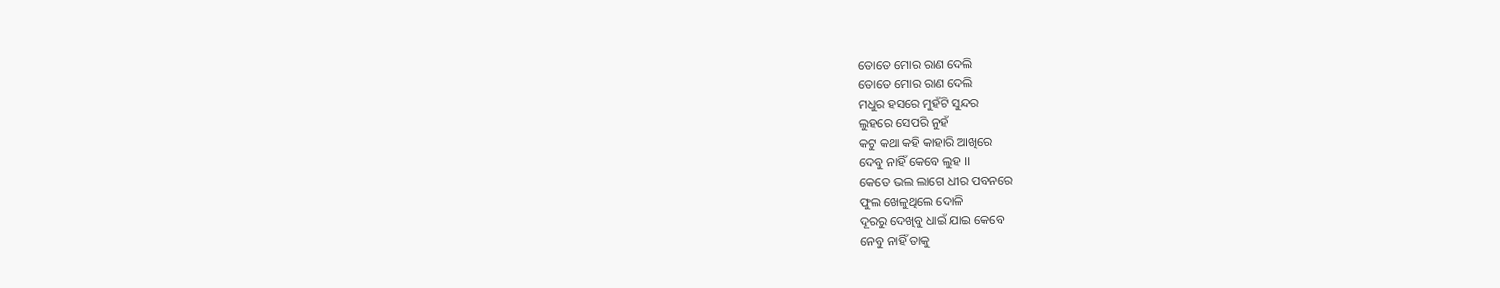ତୋତେ ମୋର ରାଣ ଦେଲି
ତୋତେ ମୋର ରାଣ ଦେଲି
ମଧୁର ହସରେ ମୁହଁଟି ସୁନ୍ଦର
ଲୁହରେ ସେପରି ନୁହଁ
କଟୁ କଥା କହି କାହାରି ଆଖିରେ
ଦେବୁ ନାହିଁ କେବେ ଲୁହ ।।
କେତେ ଭଲ ଲାଗେ ଧୀର ପବନରେ
ଫୁଲ ଖେଳୁଥିଲେ ଦୋଳି
ଦୂରରୁ ଦେଖିବୁ ଧାଇଁ ଯାଇ କେବେ
ନେବୁ ନାହିଁ ତାକୁ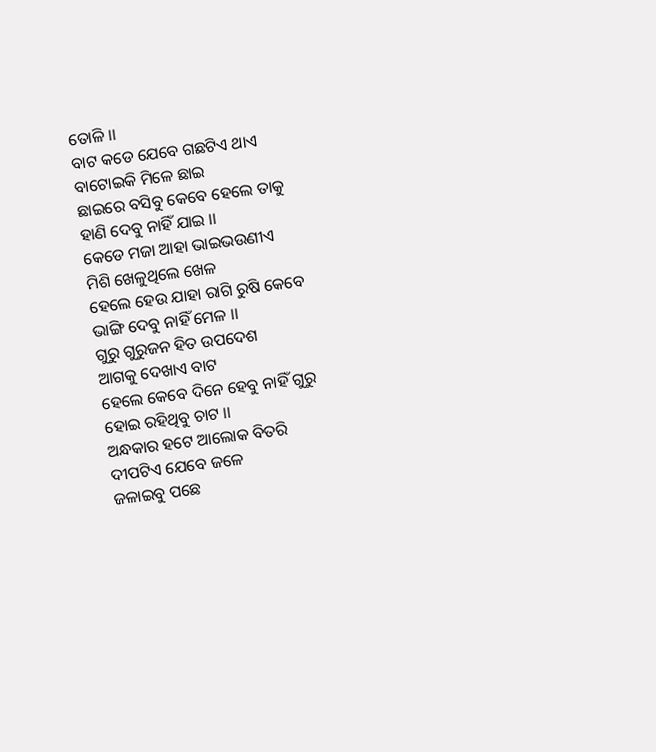ତୋଳି ।।
ବାଟ କଡେ ଯେବେ ଗଛଟିଏ ଥାଏ
ବାଟୋଇକି ମିଳେ ଛାଇ
ଛାଇରେ ବସିବୁ କେବେ ହେଲେ ତାକୁ
ହାଣି ଦେବୁ ନାହିଁ ଯାଇ ।।
କେଡେ ମଜା ଆହା ଭାଇଭଉଣୀଏ
ମିଶି ଖେଳୁଥିଲେ ଖେଳ
ହେଲେ ହେଉ ଯାହା ରାଗି ରୁଷି କେବେ
ଭାଙ୍ଗି ଦେବୁ ନାହିଁ ମେଳ ।।
ଗୁରୁ ଗୁରୁଜନ ହିତ ଉପଦେଶ
ଆଗକୁ ଦେଖାଏ ବାଟ
ହେଲେ କେବେ ଦିନେ ହେବୁ ନାହିଁ ଗୁରୁ
ହୋଇ ରହିଥିବୁ ଚାଟ ।।
ଅନ୍ଧକାର ହଟେ ଆଲୋକ ବିତରି
ଦୀପଟିଏ ଯେବେ ଜଳେ
ଜଳାଇବୁ ପଛେ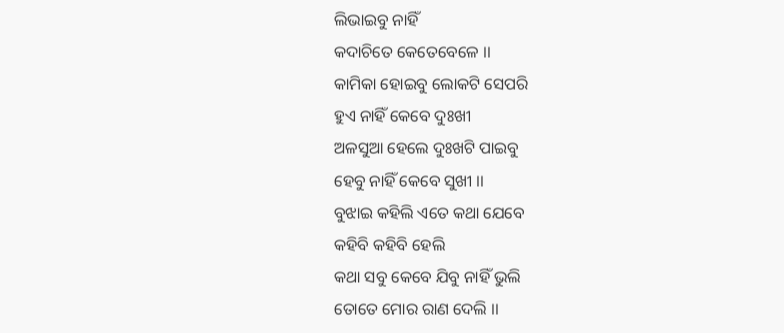ଲିଭାଇବୁ ନାହିଁ
କଦାଚିତେ କେତେବେଳେ ।।
କାମିକା ହୋଇବୁ ଲୋକଟି ସେପରି
ହୁଏ ନାହିଁ କେବେ ଦୁଃଖୀ
ଅଳସୁଆ ହେଲେ ଦୁଃଖଟି ପାଇବୁ
ହେବୁ ନାହିଁ କେବେ ସୁଖୀ ।।
ବୁଝାଇ କହିଲି ଏତେ କଥା ଯେବେ
କହିବି କହିବି ହେଲି
କଥା ସବୁ କେବେ ଯିବୁ ନାହିଁ ଭୁଲି
ତୋତେ ମୋର ରାଣ ଦେଲି ।।